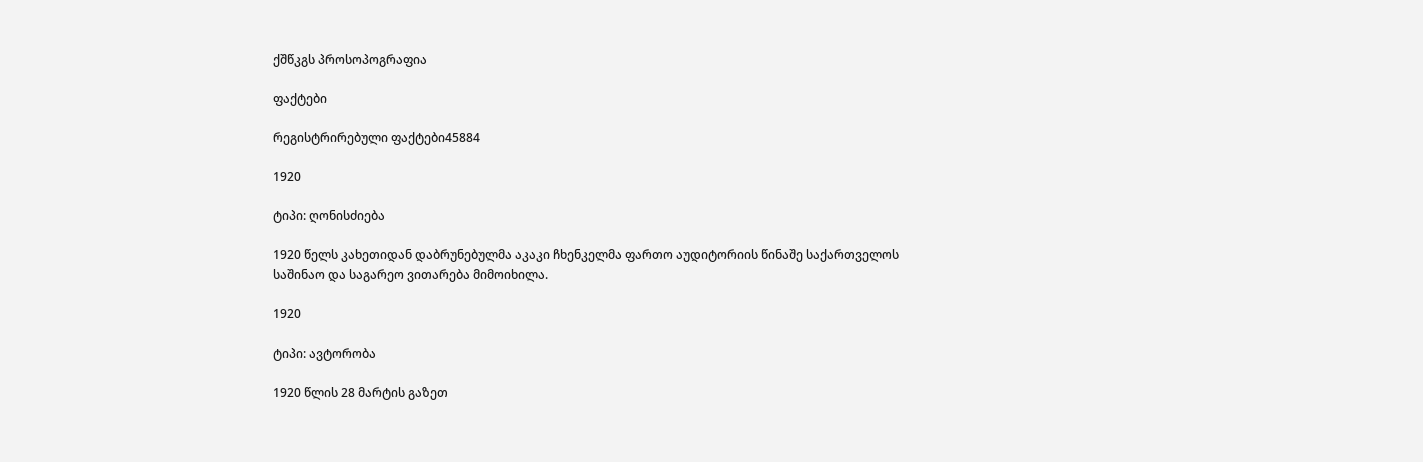ქშწკგს პროსოპოგრაფია

ფაქტები

რეგისტრირებული ფაქტები45884

1920

ტიპი: ღონისძიება

1920 წელს კახეთიდან დაბრუნებულმა აკაკი ჩხენკელმა ფართო აუდიტორიის წინაშე საქართველოს საშინაო და საგარეო ვითარება მიმოიხილა.

1920

ტიპი: ავტორობა

1920 წლის 28 მარტის გაზეთ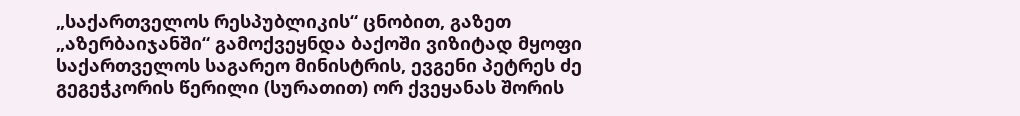„საქართველოს რესპუბლიკის“ ცნობით, გაზეთ „აზერბაიჯანში“ გამოქვეყნდა ბაქოში ვიზიტად მყოფი საქართველოს საგარეო მინისტრის, ევგენი პეტრეს ძე გეგეჭკორის წერილი (სურათით) ორ ქვეყანას შორის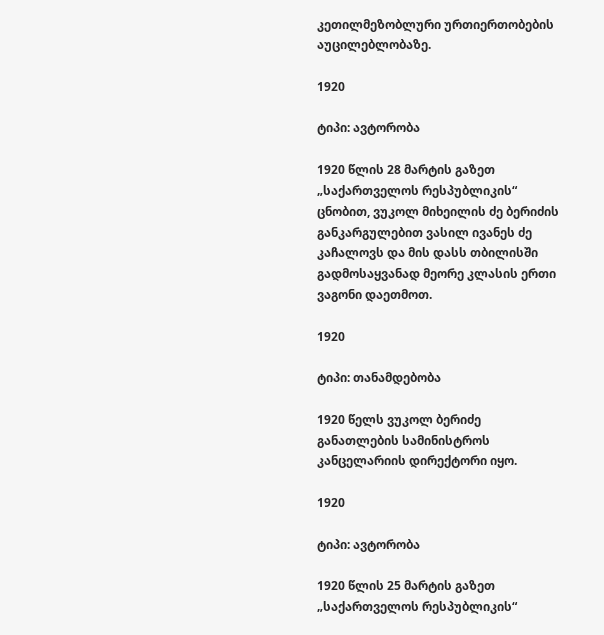კეთილმეზობლური ურთიერთობების აუცილებლობაზე.

1920

ტიპი: ავტორობა

1920 წლის 28 მარტის გაზეთ „საქართველოს რესპუბლიკის“ ცნობით, ვუკოლ მიხეილის ძე ბერიძის განკარგულებით ვასილ ივანეს ძე კაჩალოვს და მის დასს თბილისში გადმოსაყვანად მეორე კლასის ერთი ვაგონი დაეთმოთ.

1920

ტიპი: თანამდებობა

1920 წელს ვუკოლ ბერიძე განათლების სამინისტროს კანცელარიის დირექტორი იყო.

1920

ტიპი: ავტორობა

1920 წლის 25 მარტის გაზეთ „საქართველოს რესპუბლიკის“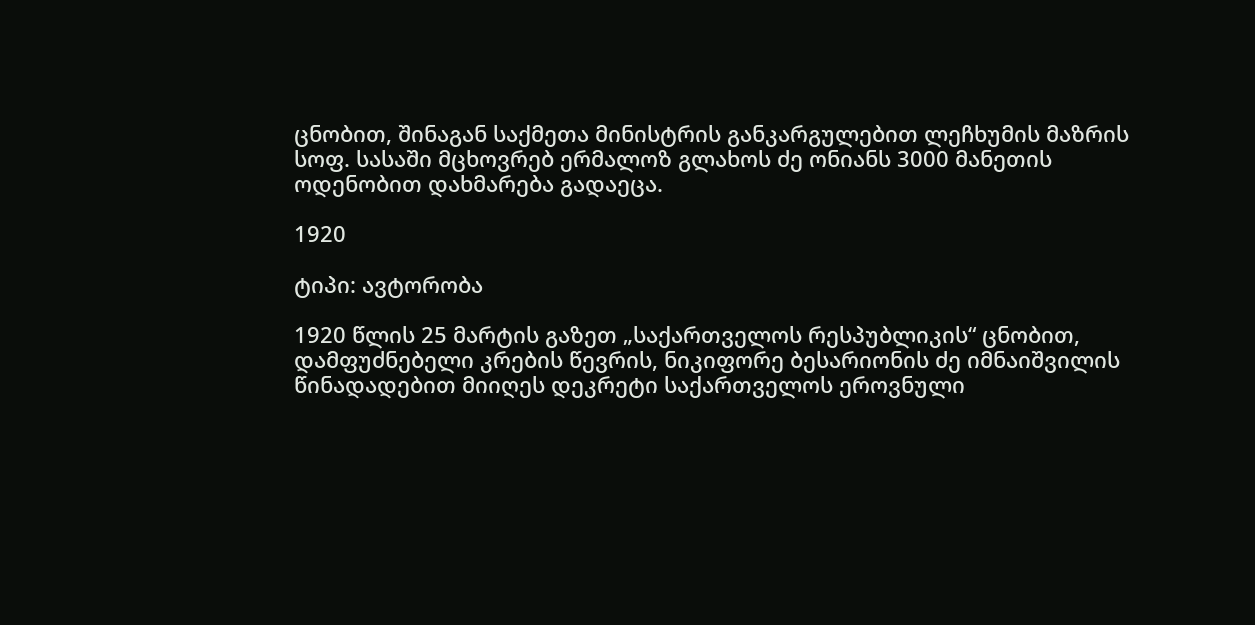ცნობით, შინაგან საქმეთა მინისტრის განკარგულებით ლეჩხუმის მაზრის სოფ. სასაში მცხოვრებ ერმალოზ გლახოს ძე ონიანს 3000 მანეთის ოდენობით დახმარება გადაეცა.

1920

ტიპი: ავტორობა

1920 წლის 25 მარტის გაზეთ „საქართველოს რესპუბლიკის“ ცნობით, დამფუძნებელი კრების წევრის, ნიკიფორე ბესარიონის ძე იმნაიშვილის წინადადებით მიიღეს დეკრეტი საქართველოს ეროვნული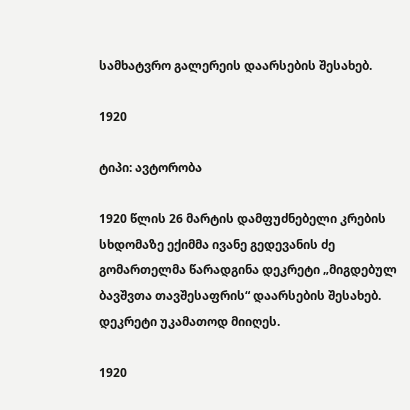სამხატვრო გალერეის დაარსების შესახებ.

1920

ტიპი: ავტორობა

1920 წლის 26 მარტის დამფუძნებელი კრების სხდომაზე ექიმმა ივანე გედევანის ძე გომართელმა წარადგინა დეკრეტი „მიგდებულ ბავშვთა თავშესაფრის“ დაარსების შესახებ. დეკრეტი უკამათოდ მიიღეს.

1920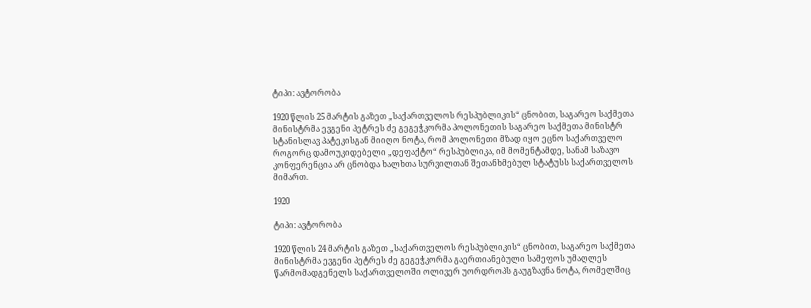ტიპი: ავტორობა

1920 წლის 25 მარტის გაზეთ „საქართველოს რესპუბლიკის“ ცნობით, საგარეო საქმეთა მინისტრმა ევგენი პეტრეს ძე გეგეჭკორმა პოლონეთის საგარეო საქმეთა მინისტრ სტანისლავ პატეკისგან მიიღო ნოტა, რომ პოლონეთი მზად იყო ეცნო საქართველო როგორც დამოუკიდებელი „დეფაქტო“ რესპუბლიკა, იმ მომენტამდე, სანამ საზავო კონფერენცია არ ცნობდა ხალხთა სურვილთან შეთანხმებულ სტატუსს საქართველოს მიმართ.

1920

ტიპი: ავტორობა

1920 წლის 24 მარტის გაზეთ „საქართველოს რესპუბლიკის“ ცნობით, საგარეო საქმეთა მინისტრმა ევგენი პეტრეს ძე გეგეჭკორმა გაერთიანებული სამეფოს უმაღლეს წარმომადგენელს საქართველოში ოლივერ უორდროპს გაუგზავნა ნოტა, რომელშიც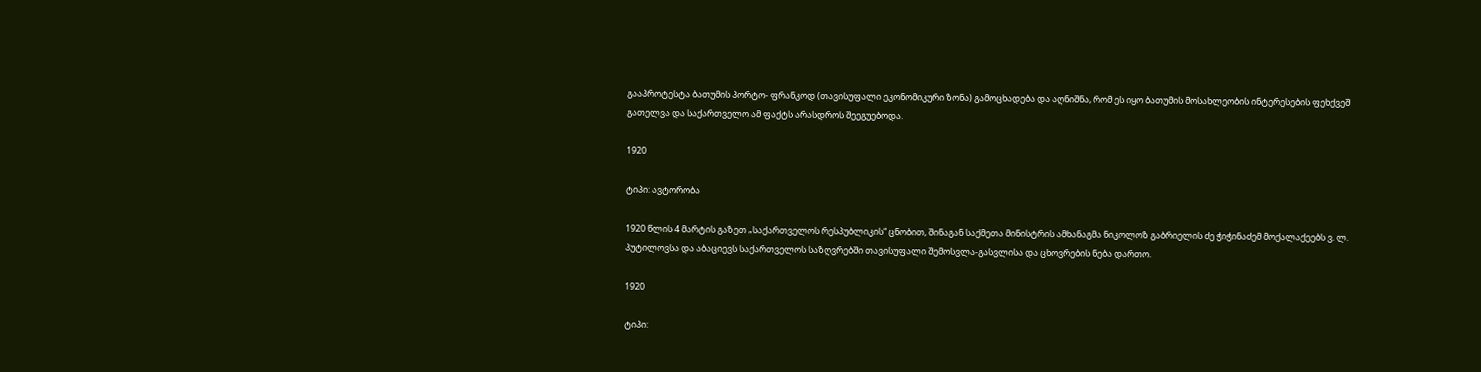გააპროტესტა ბათუმის პორტო- ფრანკოდ (თავისუფალი ეკონომიკური ზონა) გამოცხადება და აღნიშნა, რომ ეს იყო ბათუმის მოსახლეობის ინტერესების ფეხქვეშ გათელვა და საქართველო ამ ფაქტს არასდროს შეეგუებოდა.

1920

ტიპი: ავტორობა

1920 წლის 4 მარტის გაზეთ „საქართველოს რესპუბლიკის“ ცნობით, შინაგან საქმეთა მინისტრის ამხანაგმა ნიკოლოზ გაბრიელის ძე ჭიჭინაძემ მოქალაქეებს ვ. ლ. პუტილოვსა და აბაციევს საქართველოს საზღვრებში თავისუფალი შემოსვლა-გასვლისა და ცხოვრების ნება დართო.

1920

ტიპი: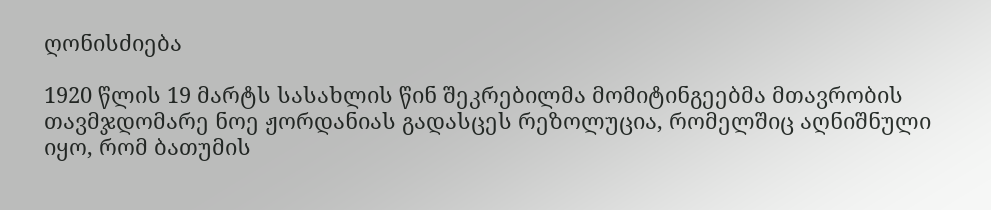ღონისძიება

1920 წლის 19 მარტს სასახლის წინ შეკრებილმა მომიტინგეებმა მთავრობის თავმჯდომარე ნოე ჟორდანიას გადასცეს რეზოლუცია, რომელშიც აღნიშნული იყო, რომ ბათუმის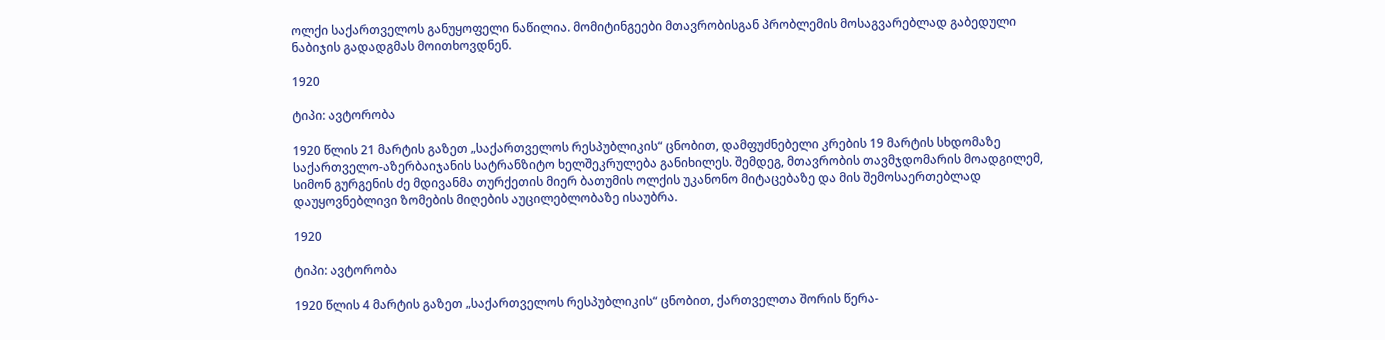ოლქი საქართველოს განუყოფელი ნაწილია. მომიტინგეები მთავრობისგან პრობლემის მოსაგვარებლად გაბედული ნაბიჯის გადადგმას მოითხოვდნენ.

1920

ტიპი: ავტორობა

1920 წლის 21 მარტის გაზეთ „საქართველოს რესპუბლიკის“ ცნობით, დამფუძნებელი კრების 19 მარტის სხდომაზე საქართველო-აზერბაიჯანის სატრანზიტო ხელშეკრულება განიხილეს. შემდეგ, მთავრობის თავმჯდომარის მოადგილემ, სიმონ გურგენის ძე მდივანმა თურქეთის მიერ ბათუმის ოლქის უკანონო მიტაცებაზე და მის შემოსაერთებლად დაუყოვნებლივი ზომების მიღების აუცილებლობაზე ისაუბრა.

1920

ტიპი: ავტორობა

1920 წლის 4 მარტის გაზეთ „საქართველოს რესპუბლიკის“ ცნობით, ქართველთა შორის წერა-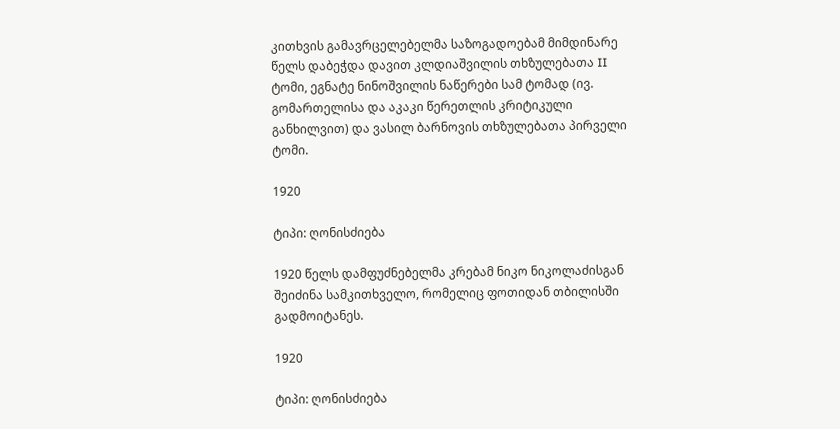კითხვის გამავრცელებელმა საზოგადოებამ მიმდინარე წელს დაბეჭდა დავით კლდიაშვილის თხზულებათა II ტომი, ეგნატე ნინოშვილის ნაწერები სამ ტომად (ივ. გომართელისა და აკაკი წერეთლის კრიტიკული განხილვით) და ვასილ ბარნოვის თხზულებათა პირველი ტომი.

1920

ტიპი: ღონისძიება

1920 წელს დამფუძნებელმა კრებამ ნიკო ნიკოლაძისგან შეიძინა სამკითხველო, რომელიც ფოთიდან თბილისში გადმოიტანეს.

1920

ტიპი: ღონისძიება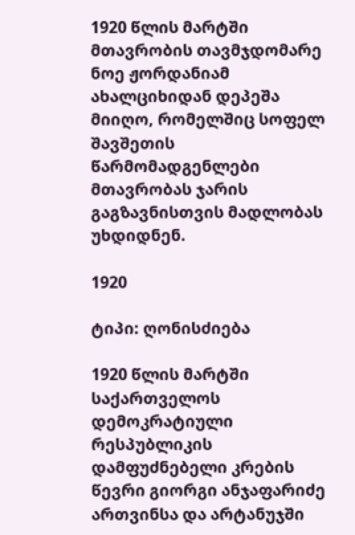1920 წლის მარტში მთავრობის თავმჯდომარე ნოე ჟორდანიამ ახალციხიდან დეპეშა მიიღო, რომელშიც სოფელ შავშეთის წარმომადგენლები მთავრობას ჯარის გაგზავნისთვის მადლობას უხდიდნენ.

1920

ტიპი: ღონისძიება

1920 წლის მარტში საქართველოს დემოკრატიული რესპუბლიკის დამფუძნებელი კრების წევრი გიორგი ანჯაფარიძე ართვინსა და არტანუჯში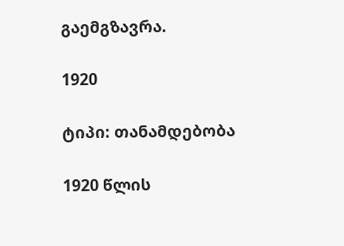გაემგზავრა.

1920

ტიპი: თანამდებობა

1920 წლის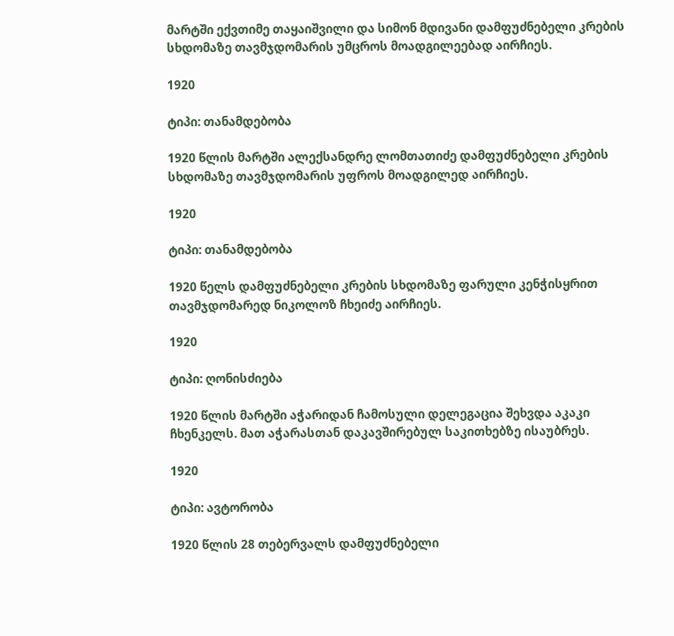მარტში ექვთიმე თაყაიშვილი და სიმონ მდივანი დამფუძნებელი კრების სხდომაზე თავმჯდომარის უმცროს მოადგილეებად აირჩიეს.

1920

ტიპი: თანამდებობა

1920 წლის მარტში ალექსანდრე ლომთათიძე დამფუძნებელი კრების სხდომაზე თავმჯდომარის უფროს მოადგილედ აირჩიეს.

1920

ტიპი: თანამდებობა

1920 წელს დამფუძნებელი კრების სხდომაზე ფარული კენჭისყრით თავმჯდომარედ ნიკოლოზ ჩხეიძე აირჩიეს.

1920

ტიპი: ღონისძიება

1920 წლის მარტში აჭარიდან ჩამოსული დელეგაცია შეხვდა აკაკი ჩხენკელს. მათ აჭარასთან დაკავშირებულ საკითხებზე ისაუბრეს.

1920

ტიპი: ავტორობა

1920 წლის 28 თებერვალს დამფუძნებელი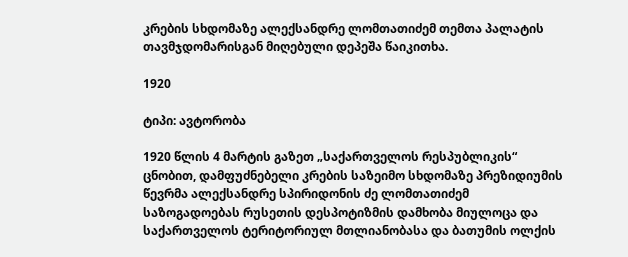კრების სხდომაზე ალექსანდრე ლომთათიძემ თემთა პალატის თავმჯდომარისგან მიღებული დეპეშა წაიკითხა.

1920

ტიპი: ავტორობა

1920 წლის 4 მარტის გაზეთ „საქართველოს რესპუბლიკის“ ცნობით, დამფუძნებელი კრების საზეიმო სხდომაზე პრეზიდიუმის წევრმა ალექსანდრე სპირიდონის ძე ლომთათიძემ საზოგადოებას რუსეთის დესპოტიზმის დამხობა მიულოცა და საქართველოს ტერიტორიულ მთლიანობასა და ბათუმის ოლქის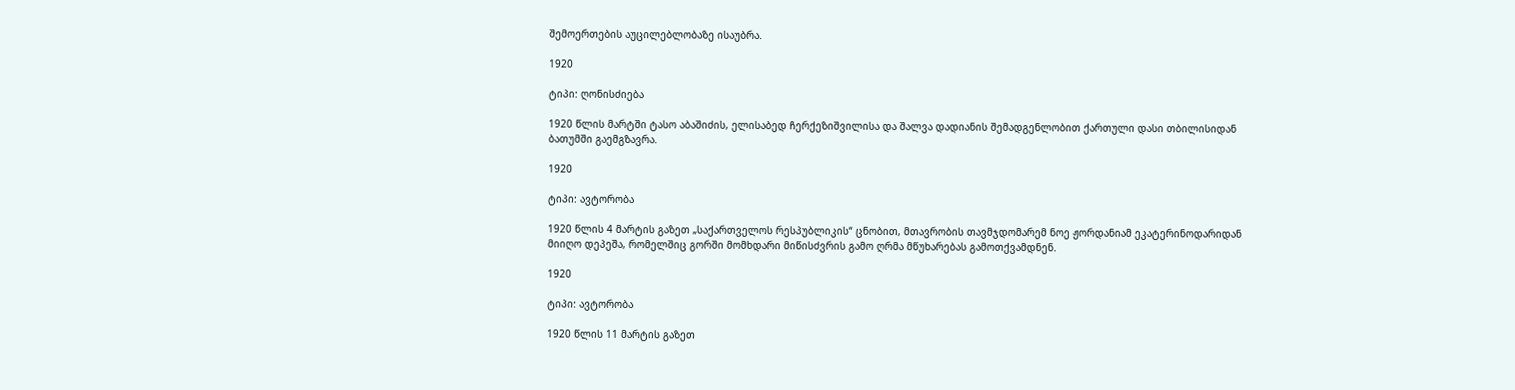შემოერთების აუცილებლობაზე ისაუბრა.

1920

ტიპი: ღონისძიება

1920 წლის მარტში ტასო აბაშიძის, ელისაბედ ჩერქეზიშვილისა და შალვა დადიანის შემადგენლობით ქართული დასი თბილისიდან ბათუმში გაემგზავრა.

1920

ტიპი: ავტორობა

1920 წლის 4 მარტის გაზეთ „საქართველოს რესპუბლიკის“ ცნობით, მთავრობის თავმჯდომარემ ნოე ჟორდანიამ ეკატერინოდარიდან მიიღო დეპეშა, რომელშიც გორში მომხდარი მიწისძვრის გამო ღრმა მწუხარებას გამოთქვამდნენ.

1920

ტიპი: ავტორობა

1920 წლის 11 მარტის გაზეთ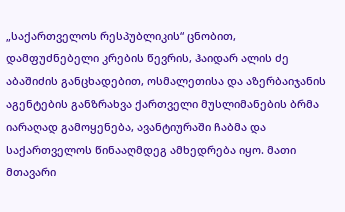„საქართველოს რესპუბლიკის“ ცნობით, დამფუძნებელი კრების წევრის, ჰაიდარ ალის ძე აბაშიძის განცხადებით, ოსმალეთისა და აზერბაიჯანის აგენტების განზრახვა ქართველი მუსლიმანების ბრმა იარაღად გამოყენება, ავანტიურაში ჩაბმა და საქართველოს წინააღმდეგ ამხედრება იყო. მათი მთავარი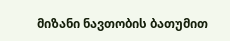მიზანი ნავთობის ბათუმით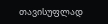თავისუფლად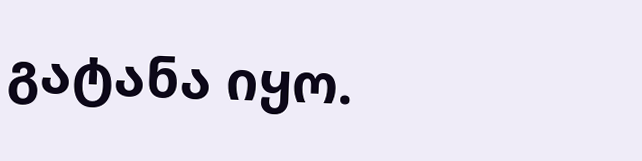გატანა იყო.